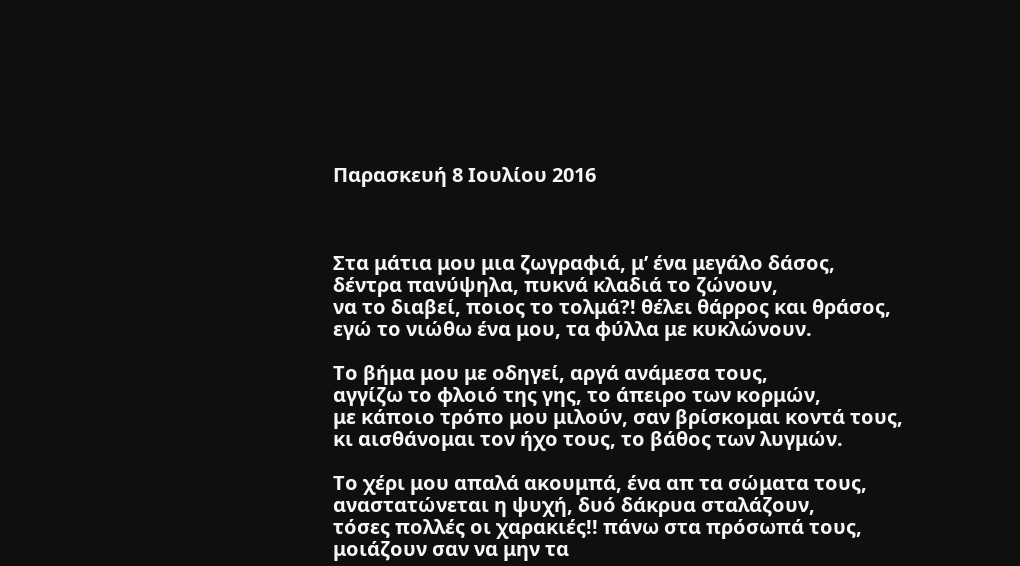Παρασκευή 8 Ιουλίου 2016



Στα μάτια μου μια ζωγραφιά, μ’ ένα μεγάλο δάσος,
δέντρα πανύψηλα, πυκνά κλαδιά το ζώνουν,
να το διαβεί, ποιος το τολμά?! θέλει θάρρος και θράσος,
εγώ το νιώθω ένα μου, τα φύλλα με κυκλώνουν.

Το βήμα μου με οδηγεί, αργά ανάμεσα τους,
αγγίζω το φλοιό της γης, το άπειρο των κορμών,
με κάποιο τρόπο μου μιλούν, σαν βρίσκομαι κοντά τους,
κι αισθάνομαι τον ήχο τους, το βάθος των λυγμών.

Το χέρι μου απαλά ακουμπά, ένα απ τα σώματα τους,
αναστατώνεται η ψυχή, δυό δάκρυα σταλάζουν,
τόσες πολλές οι χαρακιές!! πάνω στα πρόσωπά τους,
μοιάζουν σαν να μην τα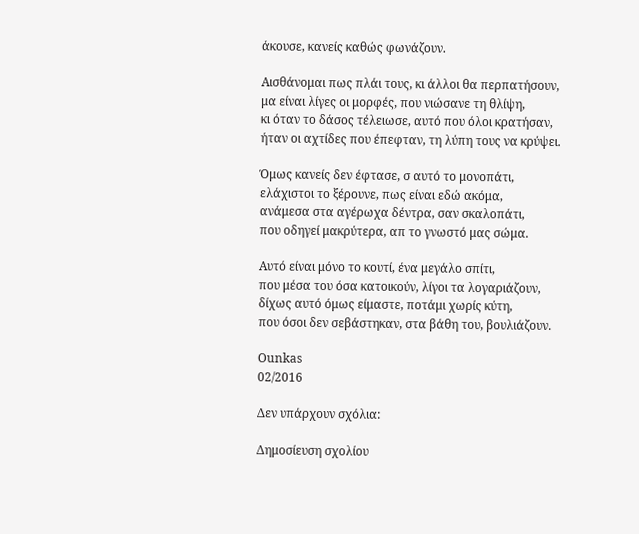άκουσε, κανείς καθώς φωνάζουν.

Αισθάνομαι πως πλάι τους, κι άλλοι θα περπατήσουν,
μα είναι λίγες οι μορφές, που νιώσανε τη θλίψη,
κι όταν το δάσος τέλειωσε, αυτό που όλοι κρατήσαν,
ήταν οι αχτίδες που έπεφταν, τη λύπη τους να κρύψει.

Όμως κανείς δεν έφτασε, σ αυτό το μονοπάτι,
ελάχιστοι το ξέρουνε, πως είναι εδώ ακόμα,
ανάμεσα στα αγέρωχα δέντρα, σαν σκαλοπάτι,
που οδηγεί μακρύτερα, απ το γνωστό μας σώμα.

Αυτό είναι μόνο το κουτί, ένα μεγάλο σπίτι,
που μέσα του όσα κατοικούν, λίγοι τα λογαριάζουν,
δίχως αυτό όμως είμαστε, ποτάμι χωρίς κύτη,
που όσοι δεν σεβάστηκαν, στα βάθη του, βουλιάζουν.

Ounkas
02/2016

Δεν υπάρχουν σχόλια:

Δημοσίευση σχολίου